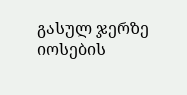გასულ ჯერზე იოსების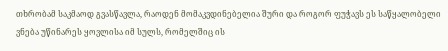თხრობამ საკმაოდ გვასწავლა, რაოდენ მომაკვდინებელია შური და როგორ ფუჭავს ეს საწყალობელი ვნება უწინარეს ყოვლისა იმ სულს, რომელშიც ის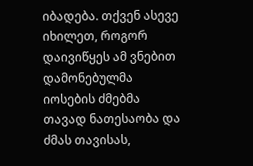იბადება. თქვენ ასევე იხილეთ, როგორ დაივიწყეს ამ ვნებით დამონებულმა იოსების ძმებმა თავად ნათესაობა და ძმას თავისას,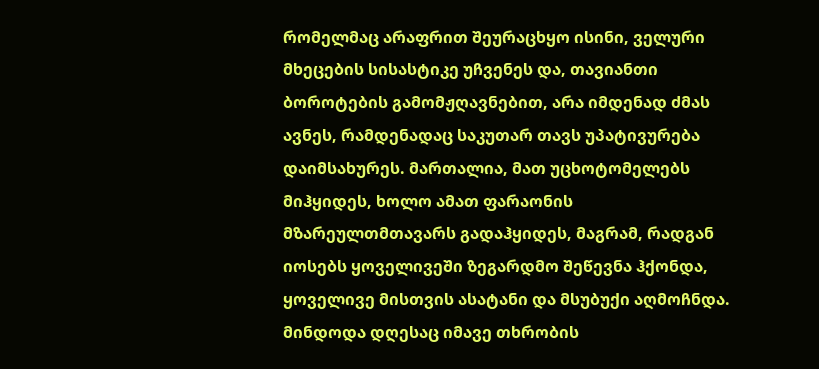რომელმაც არაფრით შეურაცხყო ისინი, ველური მხეცების სისასტიკე უჩვენეს და, თავიანთი ბოროტების გამომჟღავნებით, არა იმდენად ძმას ავნეს, რამდენადაც საკუთარ თავს უპატივურება დაიმსახურეს. მართალია, მათ უცხოტომელებს მიჰყიდეს, ხოლო ამათ ფარაონის მზარეულთმთავარს გადაჰყიდეს, მაგრამ, რადგან იოსებს ყოველივეში ზეგარდმო შეწევნა ჰქონდა, ყოველივე მისთვის ასატანი და მსუბუქი აღმოჩნდა. მინდოდა დღესაც იმავე თხრობის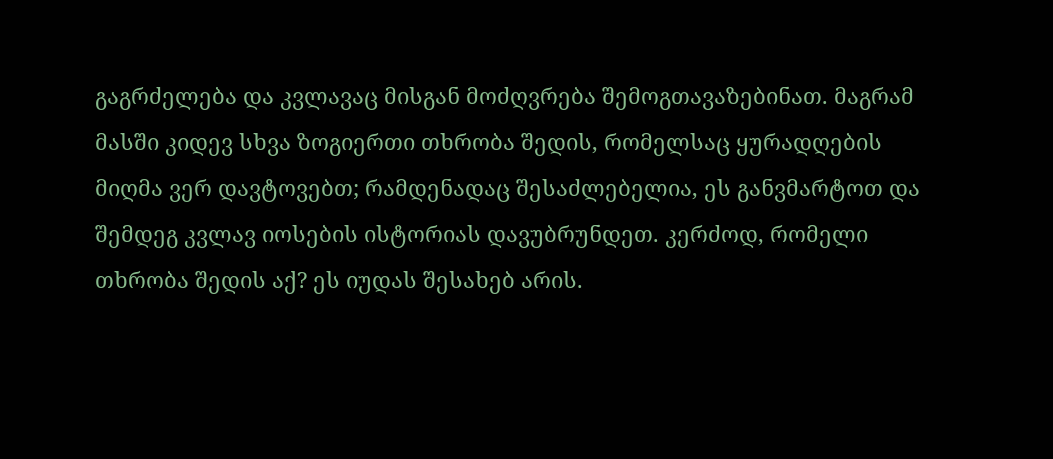გაგრძელება და კვლავაც მისგან მოძღვრება შემოგთავაზებინათ. მაგრამ მასში კიდევ სხვა ზოგიერთი თხრობა შედის, რომელსაც ყურადღების მიღმა ვერ დავტოვებთ; რამდენადაც შესაძლებელია, ეს განვმარტოთ და შემდეგ კვლავ იოსების ისტორიას დავუბრუნდეთ. კერძოდ, რომელი თხრობა შედის აქ? ეს იუდას შესახებ არის.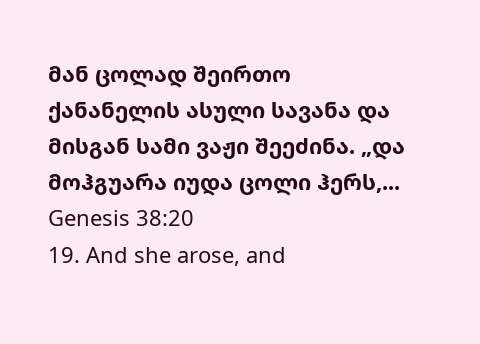მან ცოლად შეირთო ქანანელის ასული სავანა და მისგან სამი ვაჟი შეეძინა. „და მოჰგუარა იუდა ცოლი ჰერს,...
Genesis 38:20
19. And she arose, and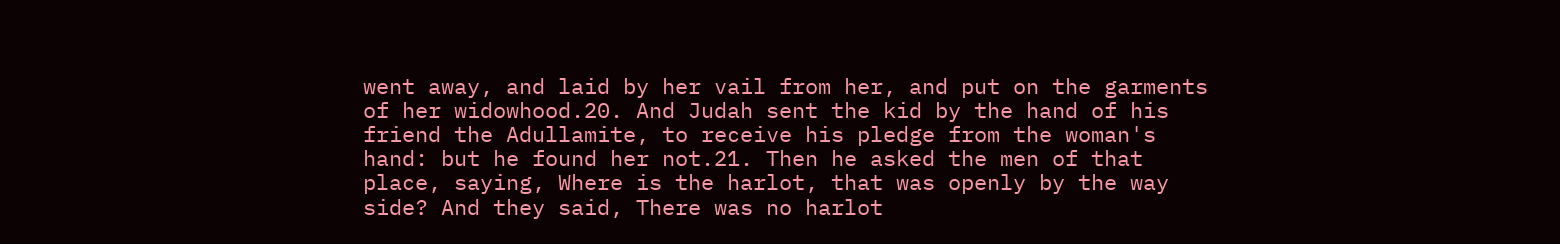went away, and laid by her vail from her, and put on the garments of her widowhood.20. And Judah sent the kid by the hand of his friend the Adullamite, to receive his pledge from the woman's hand: but he found her not.21. Then he asked the men of that place, saying, Where is the harlot, that was openly by the way side? And they said, There was no harlot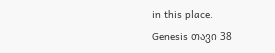in this place.
Genesis თავი 38